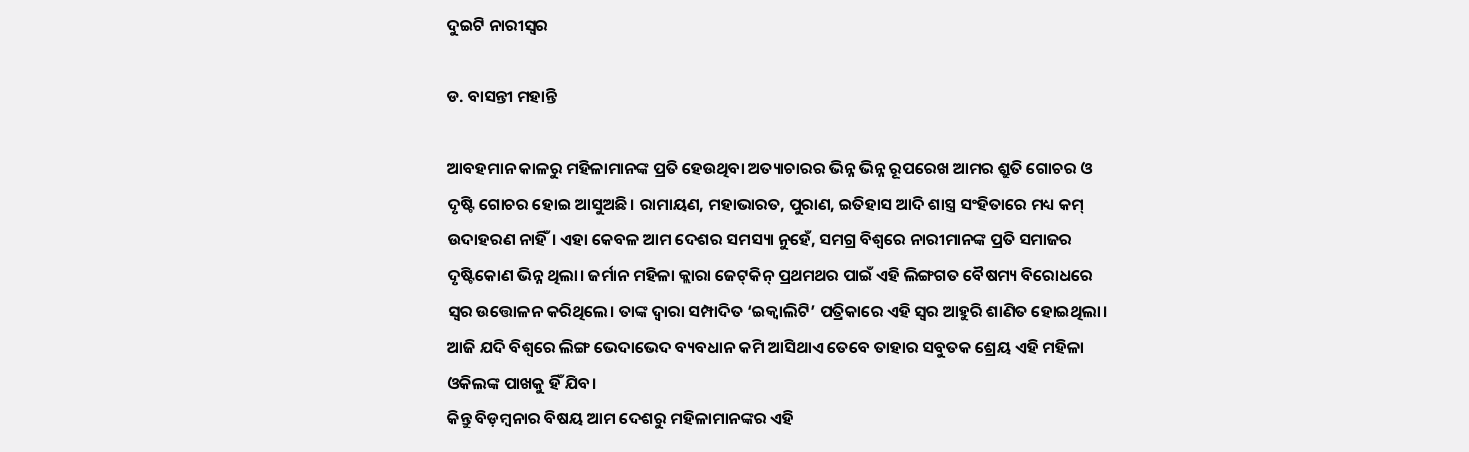ଦୁଇଟି ନାରୀସ୍ବର

ଡ. ବାସନ୍ତୀ ମହାନ୍ତି

ଆବହମାନ କାଳରୁ ମହିଳାମାନଙ୍କ ପ୍ରତି ହେଉଥିବା ଅତ୍ୟାଚାରର ଭିନ୍ନ ଭିନ୍ନ ରୂପରେଖ ଆମର ଶ୍ରୁତି ଗୋଚର ଓ ଦୃଷ୍ଟି ଗୋଚର ହୋଇ ଆସୁଅଛି। ରାମାୟଣ, ମହାଭାରତ, ପୁରାଣ, ଇତିହାସ ଆଦି ଶାସ୍ତ୍ର ସଂହିତାରେ ମଧ୍ୟ କମ୍‌ ଉଦାହରଣ ନାହିଁ। ଏହା କେବଳ ଆମ ଦେଶର ସମସ୍ୟା ନୁହେଁ, ସମଗ୍ର ବିଶ୍ୱରେ ନାରୀମାନଙ୍କ ପ୍ରତି ସମାଜର ଦୃଷ୍ଟିକୋଣ ଭିନ୍ନ ଥିଲା। ଜର୍ମାନ ମହିଳା କ୍ଲାରା ଜେଟ୍‌କିନ୍‌ ପ୍ରଥମଥର ପାଇଁ ଏହି ଲିଙ୍ଗଗତ ବୈଷମ୍ୟ ବିରୋଧରେ ସ୍ବର ଉତ୍ତୋଳନ କରିଥିଲେ। ତାଙ୍କ ଦ୍ୱାରା ସମ୍ପାଦିତ ‘ଇକ୍ୱାଲିଟି’ ପତ୍ରିକାରେ ଏହି ସ୍ବର ଆହୁରି ଶାଣିତ ହୋଇଥିଲା। ଆଜି ଯଦି ବିଶ୍ୱରେ ଲିଙ୍ଗ ଭେଦାଭେଦ ବ୍ୟବଧାନ କମି ଆସିଥାଏ ତେବେ ତାହାର ସବୁତକ ଶ୍ରେୟ ଏହି ମହିଳା ଓକିଲଙ୍କ ପାଖକୁ ହିଁ ଯିବ।
କିନ୍ତୁ ବିଡ଼ମ୍ବନାର ବିଷୟ ଆମ ଦେଶରୁ ମହିଳାମାନଙ୍କର ଏହି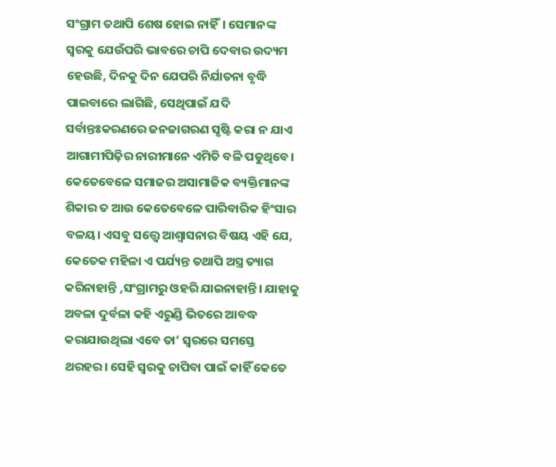ସଂଗ୍ରାମ ତଥାପି ଶେଷ ହୋଇ ନାହିଁ। ସେମାନଙ୍କ ସ୍ବରକୁ ଯେଉଁପରି ଭାବରେ ଚାପି ଦେବାର ଉଦ୍ୟମ ହେଉଛି, ଦିନକୁ ଦିନ ଯେପରି ନିର୍ଯାତନା ବୃଦ୍ଧି ପାଇବାରେ ଲାଗିଛି, ସେଥିପାଇଁ ଯଦି ସର୍ବାନ୍ତଃକରଣରେ ଜନଜାଗରଣ ସୃଷ୍ଟି କରା ନ ଯାଏ ଆଗାମୀପିଢ଼ିର ନାରୀମାନେ ଏମିତି ବଳି ପଡୁଥିବେ। କେତେବେଳେ ସମାଜର ଅସାମାଜିକ ବ୍ୟକ୍ତିମାନଙ୍କ ଶିକାର ତ ଆଉ କେତେବେଳେ ପାରିବାରିକ ହିଂସାର ବଳୟ। ଏସବୁ ସତ୍ତ୍ୱେ ଆଶ୍ୱାସନାର ବିଷୟ ଏହି ଯେ, କେତେକ ମହିଳା ଏ ପର୍ଯ୍ୟନ୍ତ ତଥାପି ଅସ୍ତ୍ର ତ୍ୟାଗ କରିନାହାନ୍ତି ,ସଂଗ୍ରାମରୁ ଓହରି ଯାଇନାହାନ୍ତି। ଯାହାକୁ ଅବଳା ଦୁର୍ବଳା କହି ଏରୁଣ୍ଡି ଭିତରେ ଆବଦ୍ଧ କରାଯାଉଥିଲା ଏବେ ତା’ ସ୍ବରରେ ସମସ୍ତେ ଥରହର। ସେହି ସ୍ବରକୁ ଚାପିବା ପାଇଁ କାହିଁ କେତେ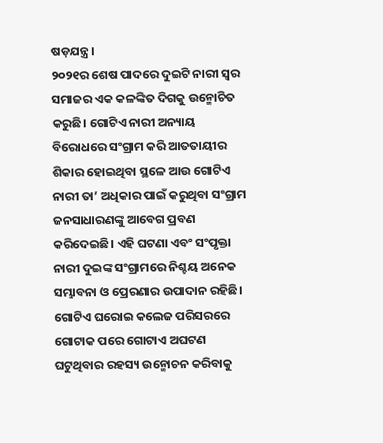ଷଡ଼ଯନ୍ତ୍ର।
୨୦୨୧ର ଶେଷ ପାଦରେ ଦୁଇଟି ନାରୀ ସ୍ବର ସମାଜର ଏକ କଳଙ୍କିତ ଦିଗକୁ ଉନ୍ମୋଚିତ କରୁଛି। ଗୋଟିଏ ନାରୀ ଅନ୍ୟାୟ ବିରୋଧରେ ସଂଗ୍ରାମ କରି ଆତତାୟୀର ଶିକାର ହୋଇଥିବା ସ୍ଥଳେ ଆଉ ଗୋଟିଏ ନାରୀ ତା’ ଅଧିକାର ପାଇଁ କରୁଥିବା ସଂଗ୍ରାମ ଜନସାଧାରଣଙ୍କୁ ଆବେଗ ପ୍ରବଣ କରିଦେଇଛି। ଏହି ଘଟଣା ଏବଂ ସଂପୃକ୍ତା ନାରୀ ଦୁଇଙ୍କ ସଂଗ୍ରାମରେ ନିଶ୍ଚୟ ଅନେକ ସମ୍ଭାବନା ଓ ପ୍ରେରଣାର ଉପାଦାନ ରହିଛି।
ଗୋଟିଏ ଘରୋଇ କଲେଜ ପରିସରରେ ଗୋଟାକ ପରେ ଗୋଟାଏ ଅଘଟଣ ଘଟୁଥିବାର ରହସ୍ୟ ଉନ୍ମୋଚନ କରିବାକୁ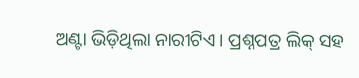ଅଣ୍ଟା ଭିଡ଼ିଥିଲା ନାରୀଟିଏ। ପ୍ରଶ୍ନପତ୍ର ଲିକ୍‌ ସହ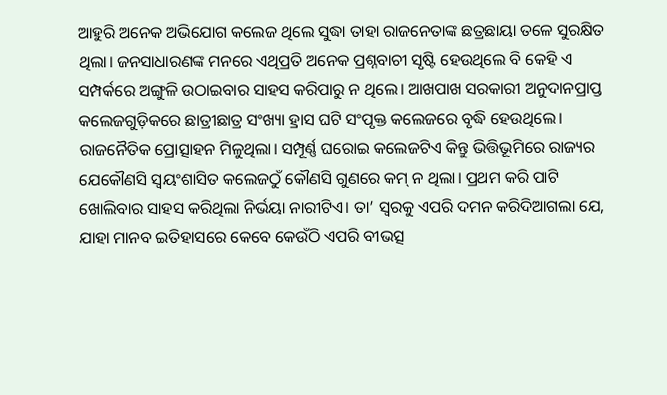ଆହୁରି ଅନେକ ଅଭିଯୋଗ କଲେଜ ଥିଲେ ସୁଦ୍ଧା ତାହା ରାଜନେତାଙ୍କ ଛତ୍ରଛାୟା ତଳେ ସୁରକ୍ଷିତ ଥିଲା। ଜନସାଧାରଣଙ୍କ ମନରେ ଏଥିପ୍ରତି ଅନେକ ପ୍ରଶ୍ନବାଚୀ ସୃଷ୍ଟି ହେଉଥିଲେ ବି କେହି ଏ ସମ୍ପର୍କରେ ଅଙ୍ଗୁଳି ଉଠାଇବାର ସାହସ କରିପାରୁ ନ ଥିଲେ। ଆଖପାଖ ସରକାରୀ ଅନୁଦାନପ୍ରାପ୍ତ କଲେଜଗୁଡ଼ିକରେ ଛାତ୍ରୀଛାତ୍ର ସଂଖ୍ୟା ହ୍ରାସ ଘଟି ସଂପୃକ୍ତ କଲେଜରେ ବୃଦ୍ଧି ହେଉଥିଲେ। ରାଜନୈତିକ ପ୍ରୋତ୍ସାହନ ମିଳୁଥିଲା। ସମ୍ପୂର୍ଣ୍ଣ ଘରୋଇ କଲେଜଟିଏ କିନ୍ତୁ ଭିତ୍ତିଭୂମିରେ ରାଜ୍ୟର ଯେକୌଣସି ସ୍ବୟଂଶାସିତ କଲେଜଠୁଁ କୌଣସି ଗୁଣରେ କମ୍‌ ନ ଥିଲା। ପ୍ରଥମ କରି ପାଟି ଖୋଲିବାର ସାହସ କରିଥିଲା ନିର୍ଭୟା ନାରୀଟିଏ। ତା’ ସ୍ବରକୁ ଏପରି ଦମନ କରିଦିଆଗଲା ଯେ, ଯାହା ମାନବ ଇତିହାସରେ କେବେ କେଉଁଠି ଏପରି ବୀଭତ୍ସ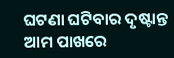ଘଟଣା ଘଟିବାର ଦୃଷ୍ଟାନ୍ତ ଆମ ପାଖରେ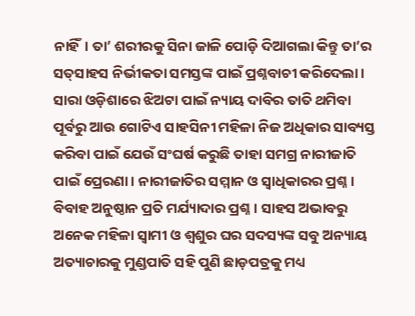ନାହିଁ। ତା’ ଶରୀରକୁ ସିନା ଜାଳି ପୋଡ଼ି ଦିଆଗଲା କିନ୍ତୁ ତା’ର ସତ୍‌ସାହସ ନିର୍ଭୀକତା ସମସ୍ତଙ୍କ ପାଇଁ ପ୍ରଶ୍ନବାଚୀ କରିଦେଲା। ସାରା ଓଡ଼ିଶାରେ ଝିଅଟା ପାଇଁ ନ୍ୟାୟ ଦାବିର ତାତି ଥମିବା ପୂର୍ବରୁ ଆଉ ଗୋଟିଏ ସାହସିନୀ ମହିଳା ନିଜ ଅଧିକାର ସାବ୍ୟସ୍ତ କରିବା ପାଇଁ ଯେଉଁ ସଂଘର୍ଷ କରୁଛି ତାହା ସମଗ୍ର ନାରୀଜାତି ପାଇଁ ପ୍ରେରଣା। ନାରୀଜାତିର ସମ୍ମାନ ଓ ସ୍ବାଧିକାରର ପ୍ରଶ୍ନ। ବିବାହ ଅନୁଷ୍ଠାନ ପ୍ରତି ମର୍ଯ୍ୟାଦାର ପ୍ରଶ୍ନ। ସାହସ ଅଭାବରୁ ଅନେକ ମହିଳା ସ୍ବାମୀ ଓ ଶ୍ୱଶୁର ଘର ସଦସ୍ୟଙ୍କ ସବୁ ଅନ୍ୟାୟ ଅତ୍ୟାଚାରକୁ ମୁଣ୍ଡପାତି ସହି ପୁଣି ଛାଡ଼ପତ୍ରକୁ ମଧ୍ୟ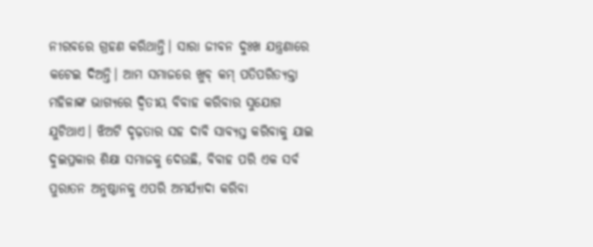ନୀରବରେ ଗ୍ରହଣ କରିଥାନ୍ତି। ସାରା ଜୀବନ ଦୁଃଖ ଯନ୍ତ୍ରଣାରେ କଟେଇ ଦିଅନ୍ତି। ଆମ ସମାଜରେ ଖୁବ୍‌ କମ୍‌ ପତିପରିତ୍ୟକ୍ତା ମହିଳାଙ୍କ ଭାଗ୍ୟରେ ଦ୍ୱିତୀୟ ବିବାହ କରିବାର ସୁଯୋଗ ଯୁଟିଥାଏ। ଝିଅଟି ଦୃଢ଼ତାର ସହ ଦାବି ସାବ୍ୟସ୍ତ କରିବାକୁ ଯାଇ ଦୁଇପ୍ରକାର ଶିକ୍ଷା ସମାଜକୁ ଦେଉଛି, ବିବାହ ପରି ଏକ ସର୍ବ ପୁରାତନ ଅନୁଷ୍ଠାନକୁ ଏପରି ଅମର୍ଯ୍ୟାଦା କରିବା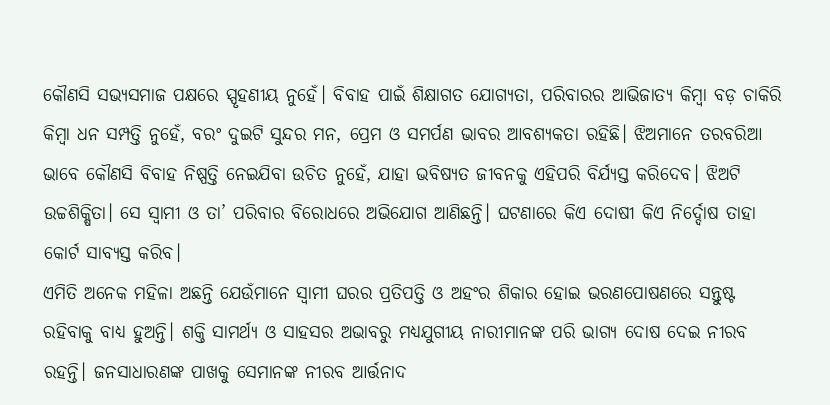କୌଣସି ସଭ୍ୟସମାଜ ପକ୍ଷରେ ସ୍ପୃହଣୀୟ ନୁହେଁ। ବିବାହ ପାଇଁ ଶିକ୍ଷାଗତ ଯୋଗ୍ୟତା, ପରିବାରର ଆଭିଜାତ୍ୟ କିମ୍ବା ବଡ଼ ଚାକିରି କିମ୍ବା ଧନ ସମ୍ପତ୍ତି ନୁହେଁ, ବରଂ ଦୁଇଟି ସୁନ୍ଦର ମନ, ପ୍ରେମ ଓ ସମର୍ପଣ ଭାବର ଆବଶ୍ୟକତା ରହିଛି। ଝିଅମାନେ ତରବରିଆ ଭାବେ କୌଣସି ବିବାହ ନିଷ୍ପତ୍ତି ନେଇଯିବା ଉଚିତ ନୁହେଁ, ଯାହା ଭବିଷ୍ୟତ ଜୀବନକୁ ଏହିପରି ବିର୍ଯ୍ୟସ୍ତ କରିଦେବ। ଝିଅଟି ଉଚ୍ଚଶିକ୍ଷିତା। ସେ ସ୍ବାମୀ ଓ ତା’ ପରିବାର ବିରୋଧରେ ଅଭିଯୋଗ ଆଣିଛନ୍ତି। ଘଟଣାରେ କିଏ ଦୋଷୀ କିଏ ନିର୍ଦ୍ଦୋଷ ତାହା କୋର୍ଟ ସାବ୍ୟସ୍ତ କରିବ।
ଏମିତି ଅନେକ ମହିଳା ଅଛନ୍ତି ଯେଉଁମାନେ ସ୍ବାମୀ ଘରର ପ୍ରତିପତ୍ତି ଓ ଅହଂର ଶିକାର ହୋଇ ଭରଣପୋଷଣରେ ସନ୍ତୁଷ୍ଟ ରହିବାକୁ ବାଧ୍ୟ ହୁଅନ୍ତି। ଶକ୍ତି ସାମର୍ଥ୍ୟ ଓ ସାହସର ଅଭାବରୁ ମଧ୍ୟଯୁଗୀୟ ନାରୀମାନଙ୍କ ପରି ଭାଗ୍ୟ ଦୋଷ ଦେଇ ନୀରବ ରହନ୍ତି। ଜନସାଧାରଣଙ୍କ ପାଖକୁ ସେମାନଙ୍କ ନୀରବ ଆର୍ତ୍ତନାଦ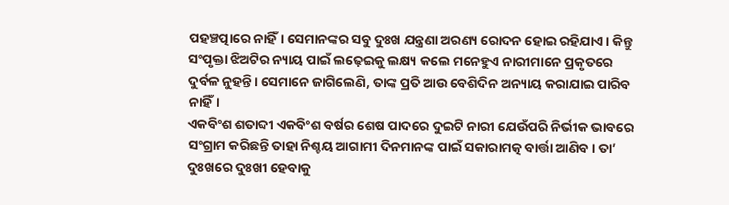ପହଞ୍ଚତ୍ପାରେ ନାହିଁ। ସେମାନଙ୍କର ସବୁ ଦୁଃଖ ଯନ୍ତ୍ରଣା ଅରଣ୍ୟ ରୋଦନ ହୋଇ ରହିଯାଏ। କିନ୍ତୁ ସଂପୃକ୍ତା ଝିଅଟିର ନ୍ୟାୟ ପାଇଁ ଲଢ଼େଇକୁ ଲକ୍ଷ୍ୟ କଲେ ମନେହୁଏ ନାରୀମାନେ ପ୍ରକୃତରେ ଦୁର୍ବଳ ନୁହନ୍ତି। ସେମାନେ ଜାଗିଲେଣି, ତାଙ୍କ ପ୍ରତି ଆଉ ବେଶିଦିନ ଅନ୍ୟାୟ କରାଯାଇ ପାରିବ ନାହିଁ।
ଏକବିଂଶ ଶତାବ୍ଦୀ ଏକବିଂଶ ବର୍ଷର ଶେଷ ପାଦରେ ଦୁଇଟି ନାରୀ ଯେଉଁପରି ନିର୍ଭୀକ ଭାବରେ ସଂଗ୍ରାମ କରିଛନ୍ତି ତାହା ନିଶ୍ଚୟ ଆଗାମୀ ଦିନମାନଙ୍କ ପାଇଁ ସକାରାମତ୍କ ବାର୍ତ୍ତା ଆଣିବ। ତା’ ଦୁଃଖରେ ଦୁଃଖୀ ହେବାକୁ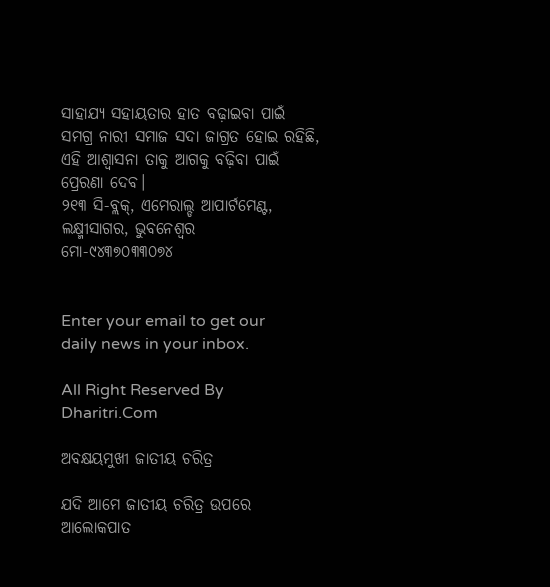ସାହାଯ୍ୟ ସହାୟତାର ହାତ ବଢ଼ାଇବା ପାଇଁ ସମଗ୍ର ନାରୀ ସମାଜ ସଦା ଜାଗ୍ରତ ହୋଇ ରହିଛି, ଏହି ଆଶ୍ୱାସନା ତାକୁ ଆଗକୁ ବଢ଼ିବା ପାଇଁ ପ୍ରେରଣା ଦେବ।
୨୧୩ ସି-ବ୍ଲକ୍‌, ଏମେରାଲ୍ଡ ଆପାର୍ଟମେଣ୍ଟ, ଲକ୍ଷ୍ମୀସାଗର, ଭୁବନେଶ୍ୱର
ମୋ-୯୪୩୭୦୩୩୦୭୪


Enter your email to get our daily news in your inbox.

All Right Reserved By Dharitri.Com

ଅବକ୍ଷୟମୁଖୀ ଜାତୀୟ ଚରିତ୍ର

ଯଦି ଆମେ ଜାତୀୟ ଚରିତ୍ର ଉପରେ ଆଲୋକପାତ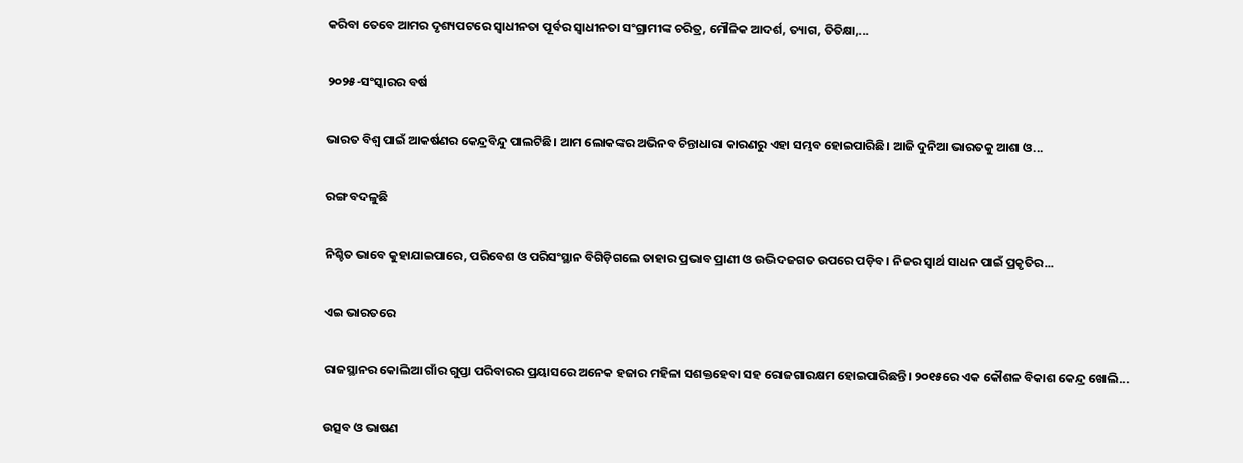କରିବା ତେବେ ଆମର ଦୃଶ୍ୟପଟରେ ସ୍ବାଧୀନତା ପୂର୍ବର ସ୍ବାଧୀନତା ସଂଗ୍ରାମୀଙ୍କ ଚରିତ୍ର, ମୌଳିକ ଆଦର୍ଶ, ତ୍ୟାଗ, ତିତିକ୍ଷା,...

୨୦୨୫-ସଂସ୍କାରର ବର୍ଷ

ଭାରତ ବିଶ୍ୱ ପାଇଁ ଆକର୍ଷଣର କେନ୍ଦ୍ରବିନ୍ଦୁ ପାଲଟିଛି। ଆମ ଲୋକଙ୍କର ଅଭିନବ ଚିନ୍ତାଧାରା କାରଣରୁ ଏହା ସମ୍ଭବ ହୋଇପାରିଛି। ଆଜି ଦୁନିଆ ଭାରତକୁ ଆଶା ଓ...

ରଙ୍ଗ ବଦଳୁଛି

ନିଶ୍ଚିତ ଭାବେ କୁହାଯାଇପାରେ, ପରିବେଶ ଓ ପରିସଂସ୍ଥାନ ବିଗିଡ଼ିଗଲେ ତାହାର ପ୍ରଭାବ ପ୍ରାଣୀ ଓ ଉଦ୍ଭିଦଜଗତ ଉପରେ ପଡ଼ିବ। ନିଜର ସ୍ବାର୍ଥ ସାଧନ ପାଇଁ ପ୍ରକୃତିର...

ଏଇ ଭାରତରେ

ରାଜସ୍ଥାନର କୋଲିଆ ଗାଁର ଗୁପ୍ତା ପରିବାରର ପ୍ରୟାସରେ ଅନେକ ହଜାର ମହିଳା ସଶକ୍ତହେବା ସହ ରୋଜଗାରକ୍ଷମ ହୋଇପାରିଛନ୍ତି। ୨୦୧୫ରେ ଏକ କୌଶଳ ବିକାଶ କେନ୍ଦ୍ର ଖୋଲି...

ଉତ୍ସବ ଓ ଭାଷଣ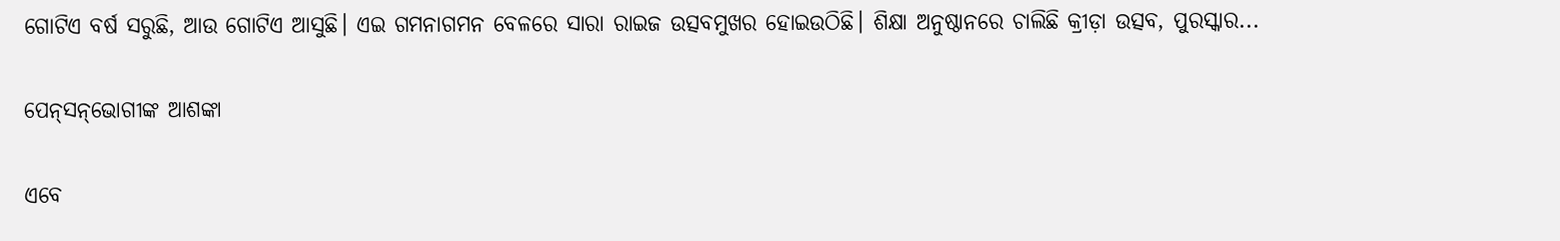ଗୋଟିଏ ବର୍ଷ ସରୁଛି, ଆଉ ଗୋଟିଏ ଆସୁଛି। ଏଇ ଗମନାଗମନ ବେଳରେ ସାରା ରାଇଜ ଉତ୍ସବମୁଖର ହୋଇଉଠିଛି। ଶିକ୍ଷା ଅନୁଷ୍ଠାନରେ ଚାଲିଛି କ୍ରୀଡ଼ା ଉତ୍ସବ, ପୁରସ୍କାର...

ପେନ୍‌ସନ୍‌ଭୋଗୀଙ୍କ ଆଶଙ୍କା

ଏବେ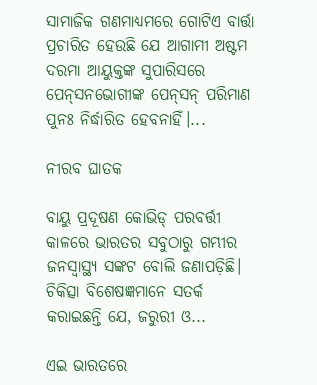ସାମାଜିକ ଗଣମାଧ୍ୟମରେ ଗୋଟିଏ ବାର୍ତ୍ତା ପ୍ରଚାରିତ ହେଉଛି ଯେ ଆଗାମୀ ଅଷ୍ଟମ ଦରମା ଆୟୁକ୍ତଙ୍କ ସୁପାରିସରେ ପେନ୍‌ସନଭୋଗୀଙ୍କ ପେନ୍‌ସନ୍‌ ପରିମାଣ ପୁନଃ ନିର୍ଦ୍ଧାରିତ ହେବନାହିଁ।...

ନୀରବ ଘାତକ

ବାୟୁ ପ୍ରଦୂଷଣ କୋଭିଡ୍‌ ପରବର୍ତ୍ତୀ କାଳରେ ଭାରତର ସବୁଠାରୁ ଗମ୍ଭୀର ଜନସ୍ବାସ୍ଥ୍ୟ ସଙ୍କଟ ବୋଲି ଜଣାପଡ଼ିଛି। ଚିକିତ୍ସା ବିଶେଷଜ୍ଞମାନେ ସତର୍କ କରାଇଛନ୍ତି ଯେ, ଜରୁରୀ ଓ...

ଏଇ ଭାରତରେ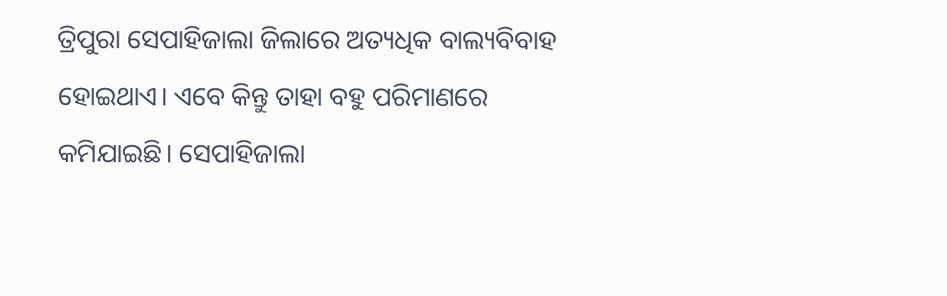ତ୍ରିପୁରା ସେପାହିଜାଲା ଜିଲାରେ ଅତ୍ୟଧିକ ବାଲ୍ୟବିବାହ ହୋଇଥାଏ। ଏବେ କିନ୍ତୁ ତାହା ବହୁ ପରିମାଣରେ କମିଯାଇଛି। ସେପାହିଜାଲା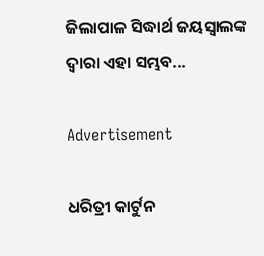ଜିଲାପାଳ ସିଦ୍ଧାର୍ଥ ଜୟସ୍ବାଲଙ୍କ ଦ୍ୱାରା ଏହା ସମ୍ଭବ...

Advertisement

ଧରିତ୍ରୀ କାର୍ଟୁନ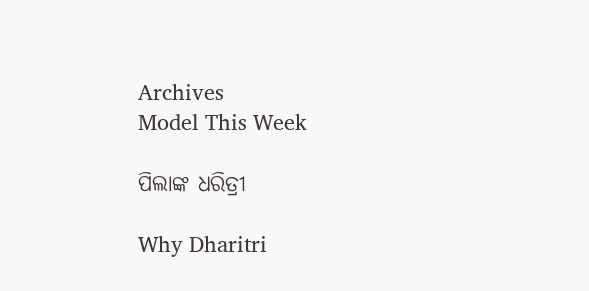Archives
Model This Week

ପିଲାଙ୍କ ଧରିତ୍ରୀ

Why Dharitri